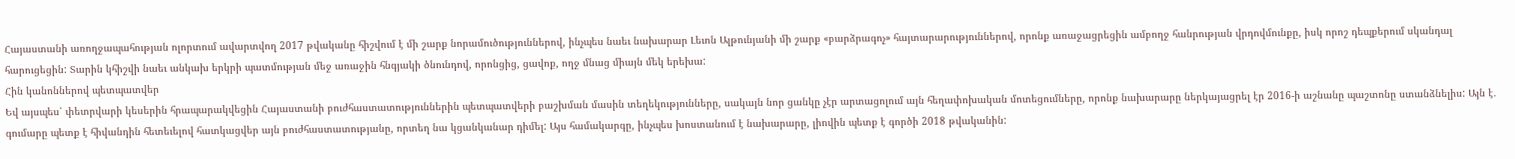Հայաստանի առողջապահության ոլորտում ավարտվող 2017 թվականը հիշվում է մի շարք նորամուծություններով, ինչպես նաեւ նախարար Լեւոն Ալթունյանի մի շարք «բարձրագոչ» հայտարարություններով, որոնք առաջացրեցին ամբողջ հանրության վրդովմունքը, իսկ որոշ դեպքերում սկանդալ հարուցեցին: Տարին կհիշվի նաեւ անկախ երկրի պատմության մեջ առաջին հնգյակի ծնունդով, որոնցից, ցավոք, ողջ մնաց միայն մեկ երեխա:
Հին կանոններով պետպատվեր
Եվ այսպես՝ փետրվարի կեսերին հրապարակվեցին Հայաստանի բուժհաստատություններին պետպատվերի բաշխման մասին տեղեկությունները, սակայն նոր ցանկը չէր արտացոլում այն հեղափոխական մոտեցումները, որոնք նախարարը ներկայացրել էր 2016-ի աշնանը պաշտոնը ստանձնելիս: Այն է․ գումարը պետք է հիվանդին հետեւելով հատկացվեր այն բուժհաստատությանը, որտեղ նա կցանկանար դիմել: Այս համակարգը, ինչպես խոստանում է նախարարը, լիովին պետք է գործի 2018 թվականին: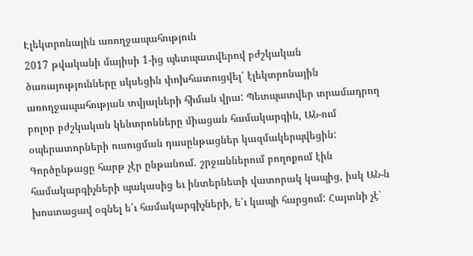Էլեկտրոնային առողջապահություն
2017 թվականի մայիսի 1-ից պետպատվերով բժշկական ծառայությունները սկսեցին փոխհատուցվել՝ էլեկտրոնային առողջապահության տվյալների հիման վրա: Պետպատվեր տրամադրող բոլոր բժշկական կենտրոնները միացան համակարգին, ԱՆ-ում օպերատորների ուսուցման դասընթացներ կազմակերպվեցին: Գործընթացը հարթ չէր ընթանում. շրջաններում բողոքում էին համակարգիչների պակասից եւ ինտերնետի վատորակ կապից, իսկ ԱՆ-ն խոստացավ օգնել ե՛ւ համակարգիչների, ե՛ւ կապի հարցում: Հայտնի չէ՝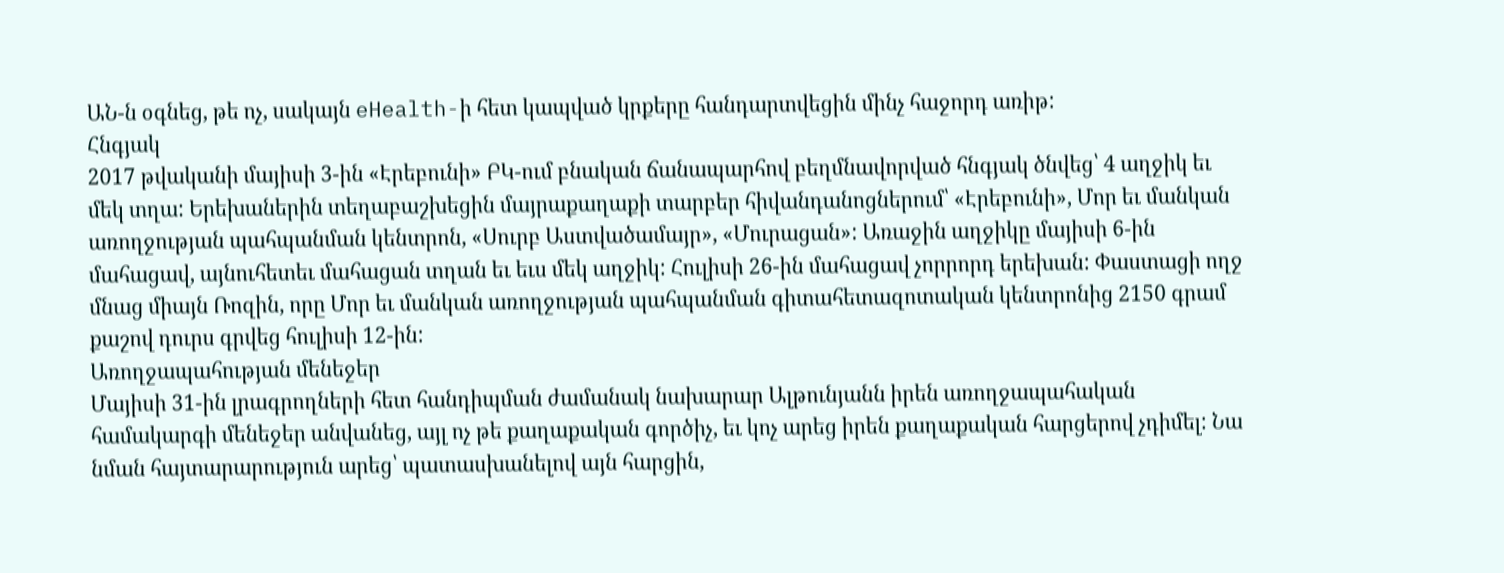ԱՆ-ն օգնեց, թե ոչ, սակայն eHealth-ի հետ կապված կրքերը հանդարտվեցին մինչ հաջորդ առիթ:
Հնգյակ
2017 թվականի մայիսի 3-ին «Էրեբունի» ԲԿ-ում բնական ճանապարհով բեղմնավորված հնգյակ ծնվեց՝ 4 աղջիկ եւ մեկ տղա: Երեխաներին տեղաբաշխեցին մայրաքաղաքի տարբեր հիվանդանոցներում՝ «Էրեբունի», Մոր եւ մանկան առողջության պահպանման կենտրոն, «Սուրբ Աստվածամայր», «Մուրացան»: Առաջին աղջիկը մայիսի 6-ին մահացավ, այնուհետեւ մահացան տղան եւ եւս մեկ աղջիկ: Հուլիսի 26-ին մահացավ չորրորդ երեխան: Փաստացի ողջ մնաց միայն Ռոզին, որը Մոր եւ մանկան առողջության պահպանման գիտահետազոտական կենտրոնից 2150 գրամ քաշով դուրս գրվեց հուլիսի 12-ին:
Առողջապահության մենեջեր
Մայիսի 31-ին լրագրողների հետ հանդիպման ժամանակ նախարար Ալթունյանն իրեն առողջապահական համակարգի մենեջեր անվանեց, այլ ոչ թե քաղաքական գործիչ, եւ կոչ արեց իրեն քաղաքական հարցերով չդիմել: Նա նման հայտարարություն արեց՝ պատասխանելով այն հարցին,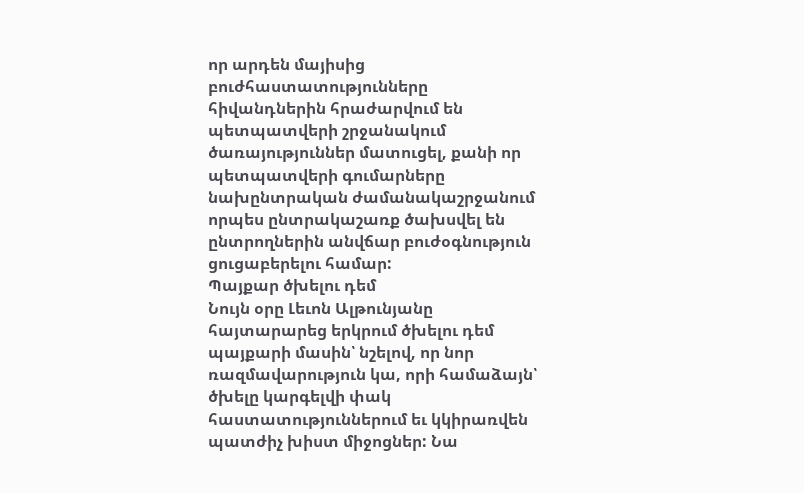որ արդեն մայիսից բուժհաստատությունները հիվանդներին հրաժարվում են պետպատվերի շրջանակում ծառայություններ մատուցել, քանի որ պետպատվերի գումարները նախընտրական ժամանակաշրջանում որպես ընտրակաշառք ծախսվել են ընտրողներին անվճար բուժօգնություն ցուցաբերելու համար:
Պայքար ծխելու դեմ
Նույն օրը Լեւոն Ալթունյանը հայտարարեց երկրում ծխելու դեմ պայքարի մասին՝ նշելով, որ նոր ռազմավարություն կա, որի համաձայն՝ ծխելը կարգելվի փակ հաստատություններում եւ կկիրառվեն պատժիչ խիստ միջոցներ: Նա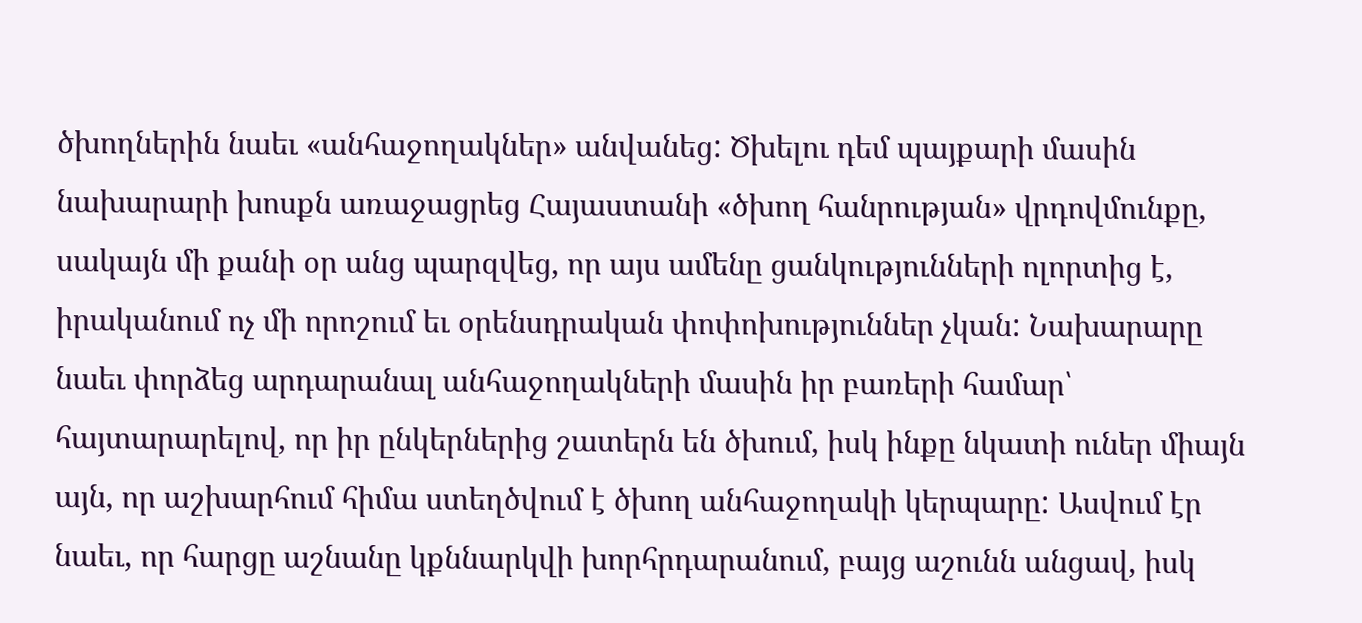ծխողներին նաեւ «անհաջողակներ» անվանեց: Ծխելու դեմ պայքարի մասին նախարարի խոսքն առաջացրեց Հայաստանի «ծխող հանրության» վրդովմունքը, սակայն մի քանի օր անց պարզվեց, որ այս ամենը ցանկությունների ոլորտից է, իրականում ոչ մի որոշում եւ օրենսդրական փոփոխություններ չկան: Նախարարը նաեւ փորձեց արդարանալ անհաջողակների մասին իր բառերի համար՝ հայտարարելով, որ իր ընկերներից շատերն են ծխում, իսկ ինքը նկատի ուներ միայն այն, որ աշխարհում հիմա ստեղծվում է ծխող անհաջողակի կերպարը: Ասվում էր նաեւ, որ հարցը աշնանը կքննարկվի խորհրդարանում, բայց աշունն անցավ, իսկ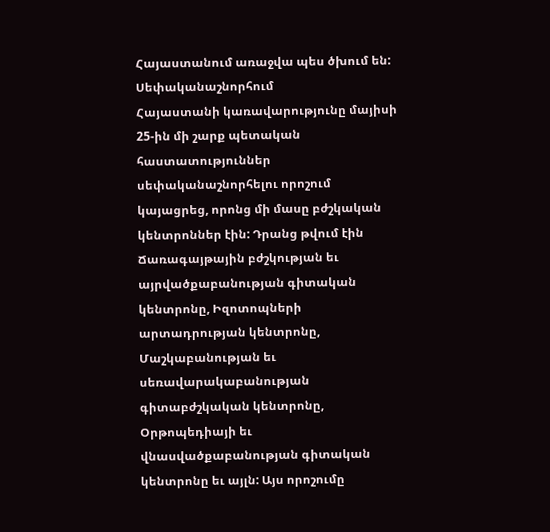Հայաստանում առաջվա պես ծխում են:
Սեփականաշնորհում
Հայաստանի կառավարությունը մայիսի 25-ին մի շարք պետական հաստատություններ սեփականաշնորհելու որոշում կայացրեց, որոնց մի մասը բժշկական կենտրոններ էին: Դրանց թվում էին Ճառագայթային բժշկության եւ այրվածքաբանության գիտական կենտրոնը, Իզոտոպների արտադրության կենտրոնը, Մաշկաբանության եւ սեռավարակաբանության գիտաբժշկական կենտրոնը, Օրթոպեդիայի եւ վնասվածքաբանության գիտական կենտրոնը եւ այլն: Այս որոշումը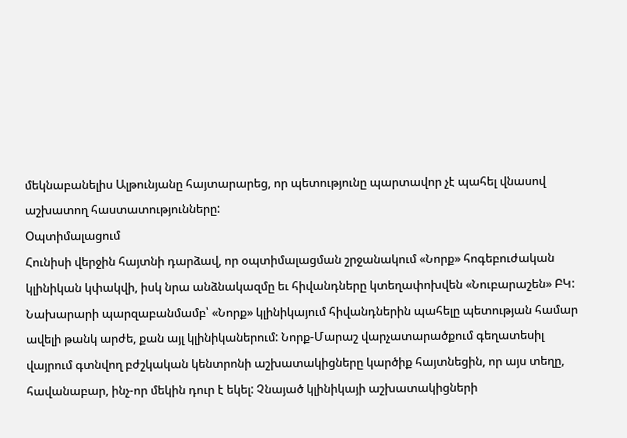մեկնաբանելիս Ալթունյանը հայտարարեց, որ պետությունը պարտավոր չէ պահել վնասով աշխատող հաստատությունները:
Օպտիմալացում
Հունիսի վերջին հայտնի դարձավ, որ օպտիմալացման շրջանակում «Նորք» հոգեբուժական կլինիկան կփակվի, իսկ նրա անձնակազմը եւ հիվանդները կտեղափոխվեն «Նուբարաշեն» ԲԿ: Նախարարի պարզաբանմամբ՝ «Նորք» կլինիկայում հիվանդներին պահելը պետության համար ավելի թանկ արժե, քան այլ կլինիկաներում: Նորք-Մարաշ վարչատարածքում գեղատեսիլ վայրում գտնվող բժշկական կենտրոնի աշխատակիցները կարծիք հայտնեցին, որ այս տեղը, հավանաբար, ինչ-որ մեկին դուր է եկել: Չնայած կլինիկայի աշխատակիցների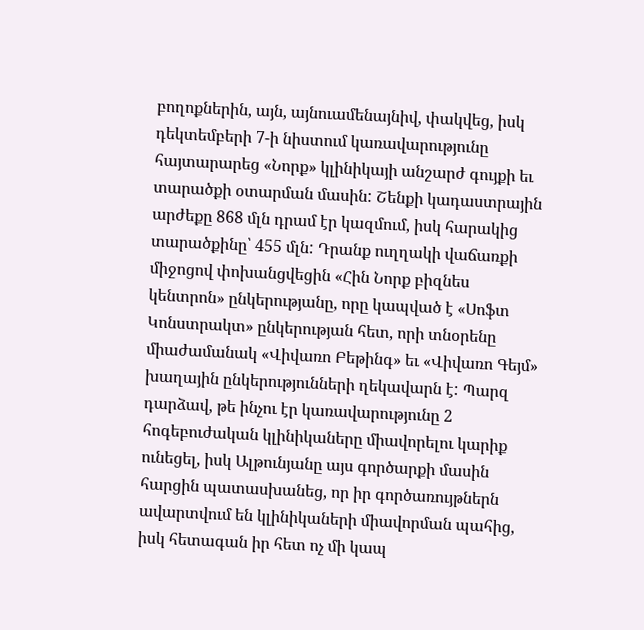բողոքներին, այն, այնուամենայնիվ, փակվեց, իսկ դեկտեմբերի 7-ի նիստում կառավարությունը հայտարարեց «Նորք» կլինիկայի անշարժ գույքի եւ տարածքի օտարման մասին: Շենքի կադաստրային արժեքը 868 մլն դրամ էր կազմում, իսկ հարակից տարածքինը՝ 455 մլն: Դրանք ուղղակի վաճառքի միջոցով փոխանցվեցին «Հին Նորք բիզնես կենտրոն» ընկերությանը, որը կապված է «Սոֆտ Կոնստրակտ» ընկերության հետ, որի տնօրենը միաժամանակ «Վիվառո Բեթինգ» եւ «Վիվառո Գեյմ» խաղային ընկերությունների ղեկավարն է: Պարզ դարձավ, թե ինչու էր կառավարությունը 2 հոգեբուժական կլինիկաները միավորելու կարիք ունեցել, իսկ Ալթունյանը այս գործարքի մասին հարցին պատասխանեց, որ իր գործառույթներն ավարտվում են կլինիկաների միավորման պահից, իսկ հետագան իր հետ ոչ մի կապ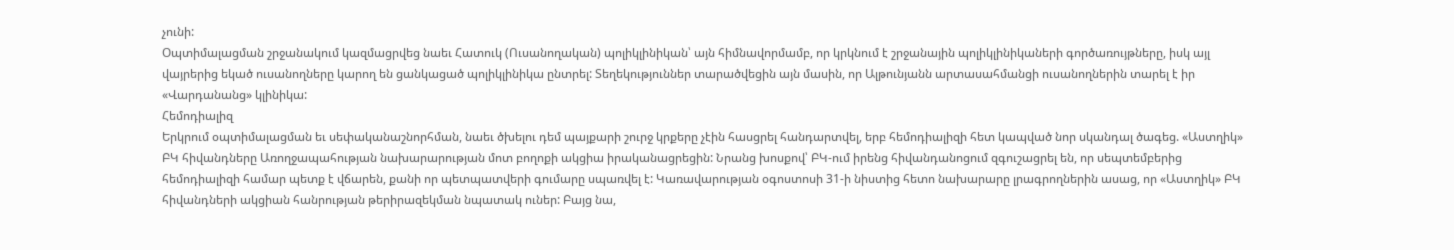չունի:
Օպտիմալացման շրջանակում կազմացրվեց նաեւ Հատուկ (Ուսանողական) պոլիկլինիկան՝ այն հիմնավորմամբ, որ կրկնում է շրջանային պոլիկլինիկաների գործառույթները, իսկ այլ վայրերից եկած ուսանողները կարող են ցանկացած պոլիկլինիկա ընտրել: Տեղեկություններ տարածվեցին այն մասին, որ Ալթունյանն արտասահմանցի ուսանողներին տարել է իր «Վարդանանց» կլինիկա:
Հեմոդիալիզ
Երկրում օպտիմալացման եւ սեփականաշնորհման, նաեւ ծխելու դեմ պայքարի շուրջ կրքերը չէին հասցրել հանդարտվել, երբ հեմոդիալիզի հետ կապված նոր սկանդալ ծագեց. «Աստղիկ» ԲԿ հիվանդները Առողջապահության նախարարության մոտ բողոքի ակցիա իրականացրեցին: Նրանց խոսքով՝ ԲԿ-ում իրենց հիվանդանոցում զգուշացրել են, որ սեպտեմբերից հեմոդիալիզի համար պետք է վճարեն, քանի որ պետպատվերի գումարը սպառվել է: Կառավարության օգոստոսի 31-ի նիստից հետո նախարարը լրագրողներին ասաց, որ «Աստղիկ» ԲԿ հիվանդների ակցիան հանրության թերիրազեկման նպատակ ուներ: Բայց նա,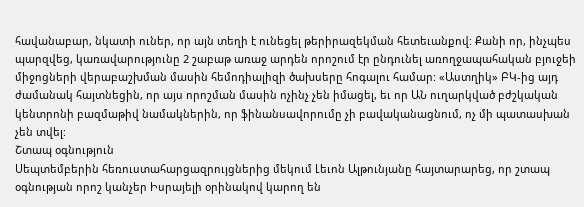հավանաբար, նկատի ուներ, որ այն տեղի է ունեցել թերիրազեկման հետեւանքով: Քանի որ, ինչպես պարզվեց, կառավարությունը 2 շաբաթ առաջ արդեն որոշում էր ընդունել առողջապահական բյուջեի միջոցների վերաբաշխման մասին հեմոդիալիզի ծախսերը հոգալու համար: «Աստղիկ» ԲԿ-ից այդ ժամանակ հայտնեցին, որ այս որոշման մասին ոչինչ չեն իմացել, եւ որ ԱՆ ուղարկված բժշկական կենտրոնի բազմաթիվ նամակներին, որ ֆինանսավորումը չի բավականացնում, ոչ մի պատասխան չեն տվել:
Շտապ օգնություն
Սեպտեմբերին հեռուստահարցազրույցներից մեկում Լեւոն Ալթունյանը հայտարարեց, որ շտապ օգնության որոշ կանչեր Իսրայելի օրինակով կարող են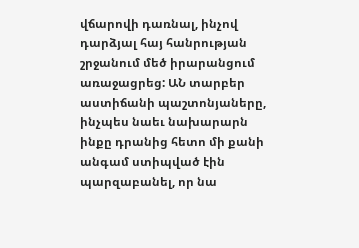վճարովի դառնալ, ինչով դարձյալ հայ հանրության շրջանում մեծ իրարանցում առաջացրեց: ԱՆ տարբեր աստիճանի պաշտոնյաները, ինչպես նաեւ նախարարն ինքը դրանից հետո մի քանի անգամ ստիպված էին պարզաբանել, որ նա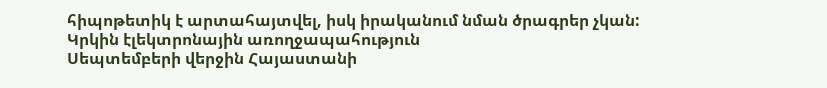հիպոթետիկ է արտահայտվել, իսկ իրականում նման ծրագրեր չկան:
Կրկին էլեկտրոնային առողջապահություն
Սեպտեմբերի վերջին Հայաստանի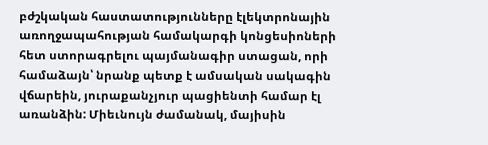բժշկական հաստատությունները էլեկտրոնային առողջապահության համակարգի կոնցեսիոների հետ ստորագրելու պայմանագիր ստացան, որի համաձայն՝ նրանք պետք է ամսական սակագին վճարեին, յուրաքանչյուր պացիենտի համար էլ առանձին: Միեւնույն ժամանակ, մայիսին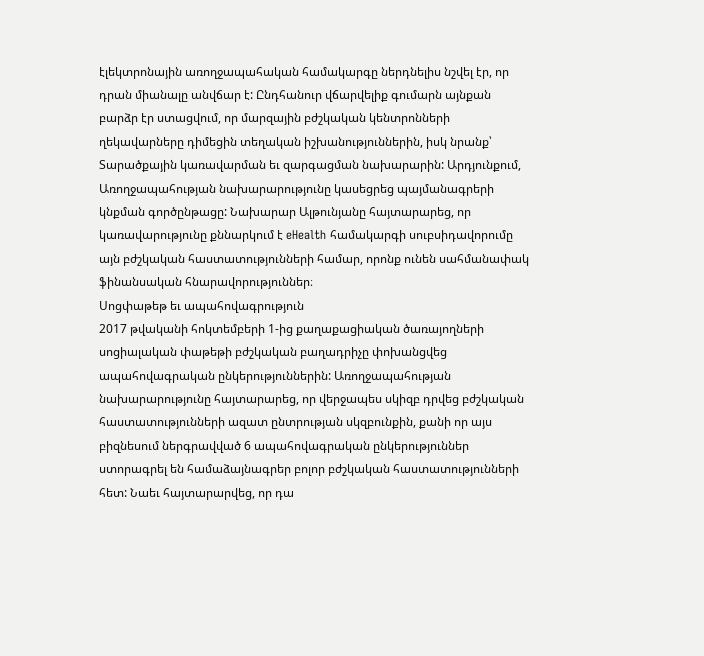էլեկտրոնային առողջապահական համակարգը ներդնելիս նշվել էր, որ դրան միանալը անվճար է: Ընդհանուր վճարվելիք գումարն այնքան բարձր էր ստացվում, որ մարզային բժշկական կենտրոնների ղեկավարները դիմեցին տեղական իշխանություններին, իսկ նրանք՝ Տարածքային կառավարման եւ զարգացման նախարարին: Արդյունքում, Առողջապահության նախարարությունը կասեցրեց պայմանագրերի կնքման գործընթացը: Նախարար Ալթունյանը հայտարարեց, որ կառավարությունը քննարկում է eHealth համակարգի սուբսիդավորումը այն բժշկական հաստատությունների համար, որոնք ունեն սահմանափակ ֆինանսական հնարավորություններ։
Սոցփաթեթ եւ ապահովագրություն
2017 թվականի հոկտեմբերի 1-ից քաղաքացիական ծառայողների սոցիալական փաթեթի բժշկական բաղադրիչը փոխանցվեց ապահովագրական ընկերություններին: Առողջապահության նախարարությունը հայտարարեց, որ վերջապես սկիզբ դրվեց բժշկական հաստատությունների ազատ ընտրության սկզբունքին, քանի որ այս բիզնեսում ներգրավված 6 ապահովագրական ընկերություններ ստորագրել են համաձայնագրեր բոլոր բժշկական հաստատությունների հետ: Նաեւ հայտարարվեց, որ դա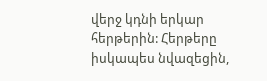վերջ կդնի երկար հերթերին: Հերթերը իսկապես նվազեցին,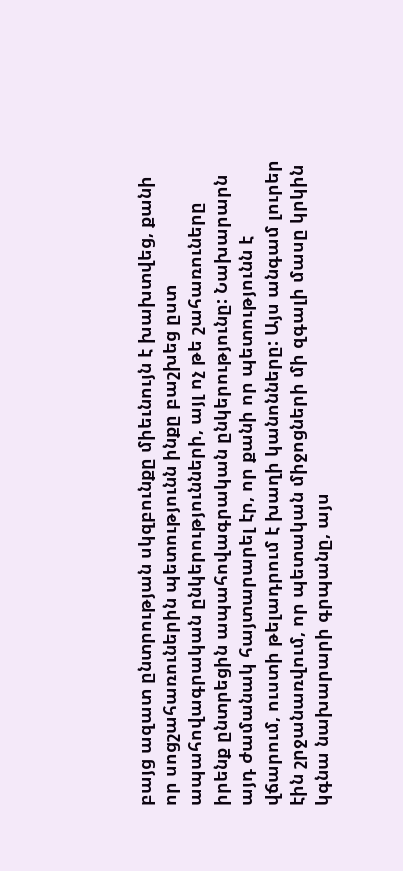բայց ազատ ընտրության սկզբունքը միեւնույն է խախտվեց, քանի որ սոցշահառուներին պետությունն ինքը բաշխեց ըստ ապահովագրական ընկերությունների, այլ ոչ թե շահառուները իրենք ընտրեցին ապահովագրական ընկերությունը: Նախարարն այդ ժամանակ հայտարարել էր, որ քանի որ պետությունն է վճարում, ուստի թելադրում է խաղի կանոնները: Այս անգամ լուրեր էին շրջանառվում, որ պետական միջոցների մի զգալի մասը կրկին կգնա նախարարի գրպանը, այս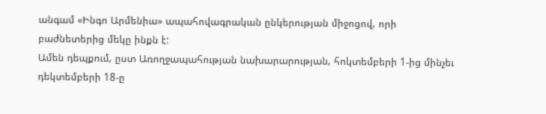անգամ «Ինգո Արմենիա» ապահովագրական ընկերության միջոցով, որի բաժնետերից մեկը ինքն է:
Ամեն դեպքում, ըստ Առողջապահության նախարարության, հոկտեմբերի 1-ից մինչեւ դեկտեմբերի 18-ը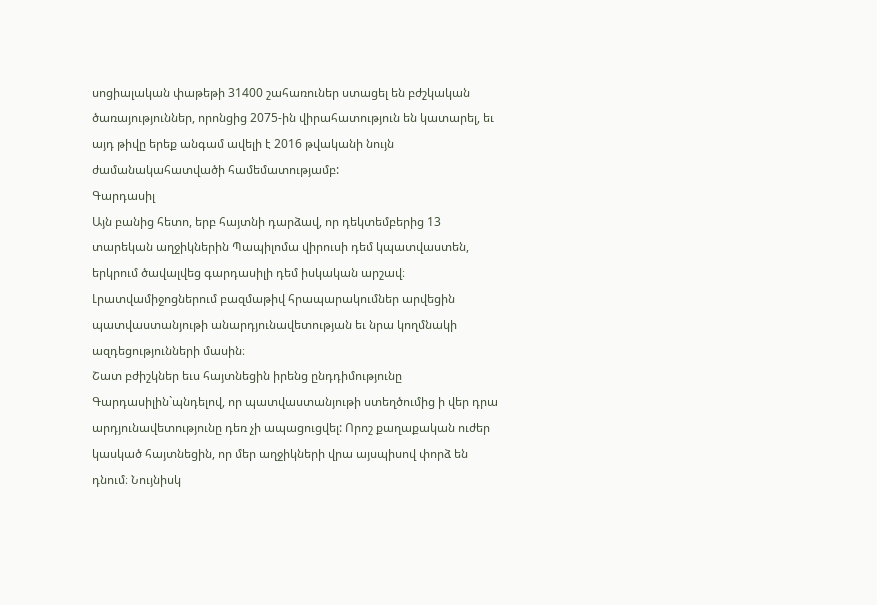սոցիալական փաթեթի 31400 շահառուներ ստացել են բժշկական ծառայություններ, որոնցից 2075-ին վիրահատություն են կատարել, եւ այդ թիվը երեք անգամ ավելի է 2016 թվականի նույն ժամանակահատվածի համեմատությամբ:
Գարդասիլ
Այն բանից հետո, երբ հայտնի դարձավ, որ դեկտեմբերից 13 տարեկան աղջիկներին Պապիլոմա վիրուսի դեմ կպատվաստեն, երկրում ծավալվեց գարդասիլի դեմ իսկական արշավ։ Լրատվամիջոցներում բազմաթիվ հրապարակումներ արվեցին պատվաստանյութի անարդյունավետության եւ նրա կողմնակի ազդեցությունների մասին։
Շատ բժիշկներ եւս հայտնեցին իրենց ընդդիմությունը Գարդասիլին`պնդելով, որ պատվաստանյութի ստեղծումից ի վեր դրա արդյունավետությունը դեռ չի ապացուցվել: Որոշ քաղաքական ուժեր կասկած հայտնեցին, որ մեր աղջիկների վրա այսպիսով փորձ են դնում։ Նույնիսկ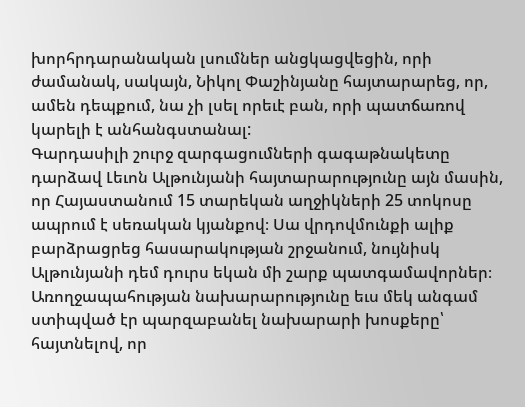խորհրդարանական լսումներ անցկացվեցին, որի ժամանակ, սակայն, Նիկոլ Փաշինյանը հայտարարեց, որ, ամեն դեպքում, նա չի լսել որեւէ բան, որի պատճառով կարելի է անհանգստանալ:
Գարդասիլի շուրջ զարգացումների գագաթնակետը դարձավ Լեւոն Ալթունյանի հայտարարությունը այն մասին, որ Հայաստանում 15 տարեկան աղջիկների 25 տոկոսը ապրում է սեռական կյանքով։ Սա վրդովմունքի ալիք բարձրացրեց հասարակության շրջանում, նույնիսկ Ալթունյանի դեմ դուրս եկան մի շարք պատգամավորներ։ Առողջապահության նախարարությունը եւս մեկ անգամ ստիպված էր պարզաբանել նախարարի խոսքերը՝ հայտնելով, որ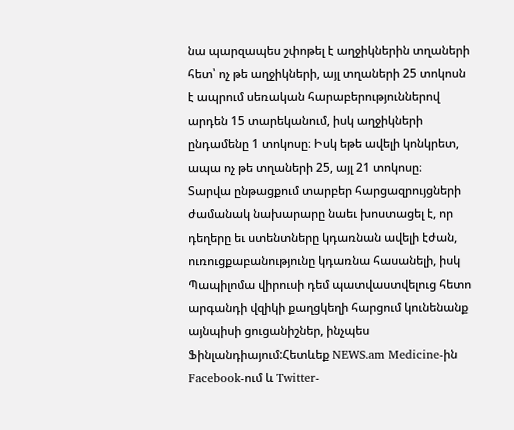նա պարզապես շփոթել է աղջիկներին տղաների հետ՝ ոչ թե աղջիկների, այլ տղաների 25 տոկոսն է ապրում սեռական հարաբերություններով արդեն 15 տարեկանում, իսկ աղջիկների ընդամենը 1 տոկոսը։ Իսկ եթե ավելի կոնկրետ, ապա ոչ թե տղաների 25, այլ 21 տոկոսը։
Տարվա ընթացքում տարբեր հարցազրույցների ժամանակ նախարարը նաեւ խոստացել է, որ դեղերը եւ ստենտները կդառնան ավելի էժան, ուռուցքաբանությունը կդառնա հասանելի, իսկ Պապիլոմա վիրուսի դեմ պատվաստվելուց հետո արգանդի վզիկի քաղցկեղի հարցում կունենանք այնպիսի ցուցանիշներ, ինչպես Ֆինլանդիայում:Հետևեք NEWS.am Medicine-ին Facebook-ում և Twitter-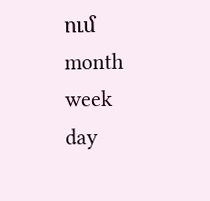ում
month
week
day